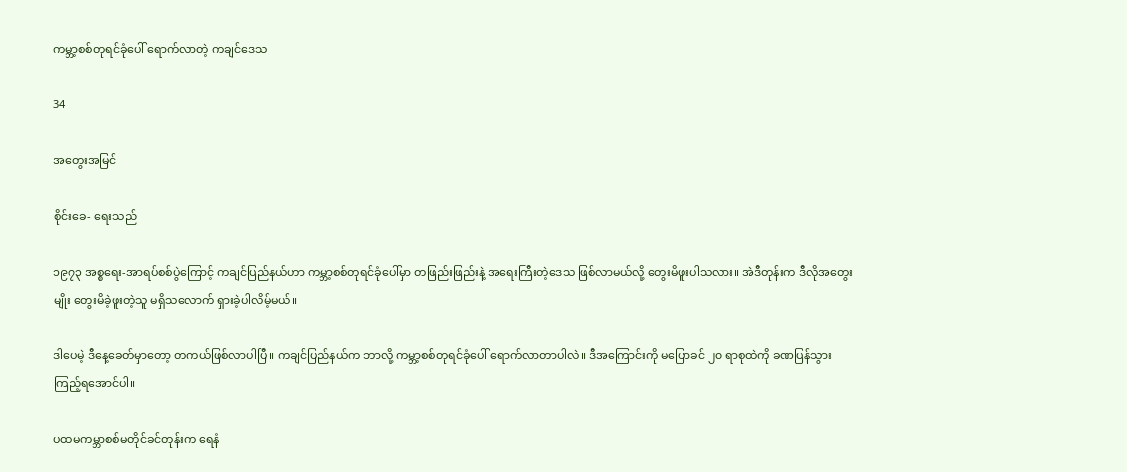ကမ္ဘာ့စစ်တုရင်ခုံပေါ် ရောက်လာတဲ့ ကချင်ဒေသ

34

အတွေးအမြင်

စိုင်းခေ- ရေးသည်

၁၉၇၃ အစ္စရေး-အာရပ်စစ်ပွဲကြောင့် ကချင်ပြည်နယ်ဟာ ကမ္ဘာ့စစ်တုရင်ခုံပေါ်မှာ တဖြည်းဖြည်းနဲ့ အရေးကြီးတဲ့ဒေသ ဖြစ်လာမယ်လို့ တွေးမိဖူးပါသလား။ အဲဒီတုန်းက ဒီလိုအတွေးမျိုး တွေးမိခဲ့ဖူးတဲ့သူ မရှိသလောက် ရှားခဲ့ပါလိမ့်မယ်။

ဒါပေမဲ့ ဒီနေ့ခေတ်မှာတော့ တကယ်ဖြစ်လာပါပြီ။ ကချင်ပြည်နယ်က ဘာလို့ ကမ္ဘာ့စစ်တုရင်ခုံပေါ် ရောက်လာတာပါလဲ။ ဒီအကြောင်းကို မပြောခင် ၂၀ ရာစုထဲကို ခဏပြန်သွားကြည့်ရအောင်ပါ။

ပထမကမ္ဘာစစ်မတိုင်ခင်တုန်းက ရေနံ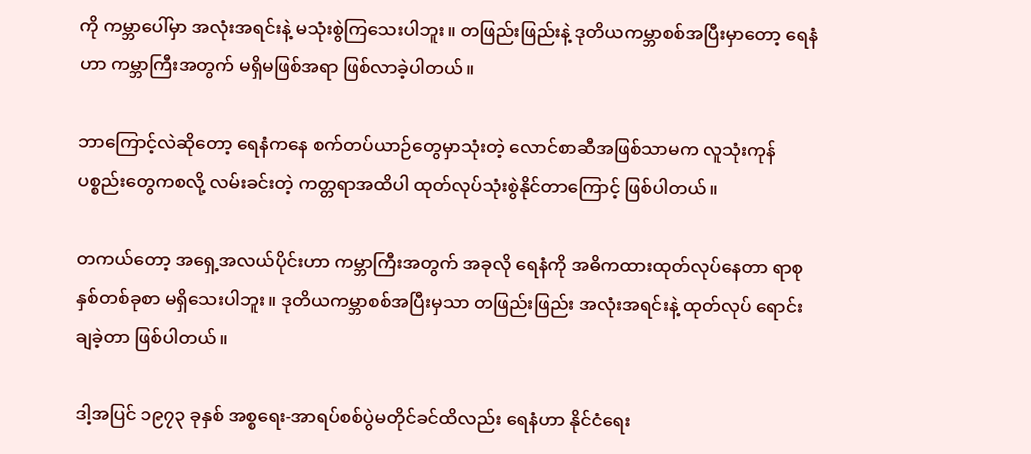ကို ကမ္ဘာပေါ်မှာ အလုံးအရင်းနဲ့ မသုံးစွဲကြသေးပါဘူး။ တဖြည်းဖြည်းနဲ့ ဒုတိယကမ္ဘာစစ်အပြီးမှာတော့ ရေနံဟာ ကမ္ဘာကြီးအတွက် မရှိမဖြစ်အရာ ဖြစ်လာခဲ့ပါတယ်။

ဘာကြောင့်လဲဆိုတော့ ရေနံကနေ စက်တပ်ယာဉ်တွေမှာသုံးတဲ့ လောင်စာဆီအဖြစ်သာမက လူသုံးကုန်ပစ္စည်းတွေကစလို့ လမ်းခင်းတဲ့ ကတ္တရာအထိပါ ထုတ်လုပ်သုံးစွဲနိုင်တာကြောင့် ဖြစ်ပါတယ်။

တကယ်တော့ အရှေ့အလယ်ပိုင်းဟာ ကမ္ဘာကြီးအတွက် အခုလို ရေနံကို အဓိကထားထုတ်လုပ်နေတာ ရာစုနှစ်တစ်ခုစာ မရှိသေးပါဘူး။ ဒုတိယကမ္ဘာစစ်အပြီးမှသာ တဖြည်းဖြည်း အလုံးအရင်းနဲ့ ထုတ်လုပ် ရောင်းချခဲ့တာ ဖြစ်ပါတယ်။

ဒါ့အပြင် ၁၉၇၃ ခုနှစ် အစ္စရေး-အာရပ်စစ်ပွဲမတိုင်ခင်ထိလည်း ရေနံဟာ နိုင်ငံရေး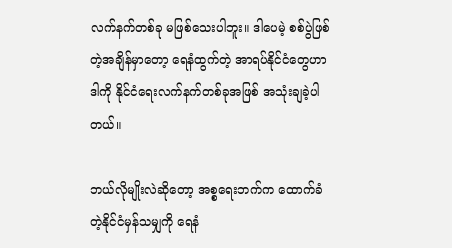လက်နက်တစ်ခု မဖြစ်သေးပါဘူး။ ဒါပေမဲ့ စစ်ပွဲဖြစ်တဲ့အချိန်မှာတော့ ရေနံထွက်တဲ့ အာရပ်နိုင်ငံတွေဟာ ဒါကို နိုင်ငံရေးလက်နက်တစ်ခုအဖြစ် အသုံးချခဲ့ပါတယ်။

ဘယ်လိုမျိုးလဲဆိုတော့ အစ္စရေးဘက်က ထောက်ခံတဲ့နိုင်ငံမှန်သမျှကို ရေနံ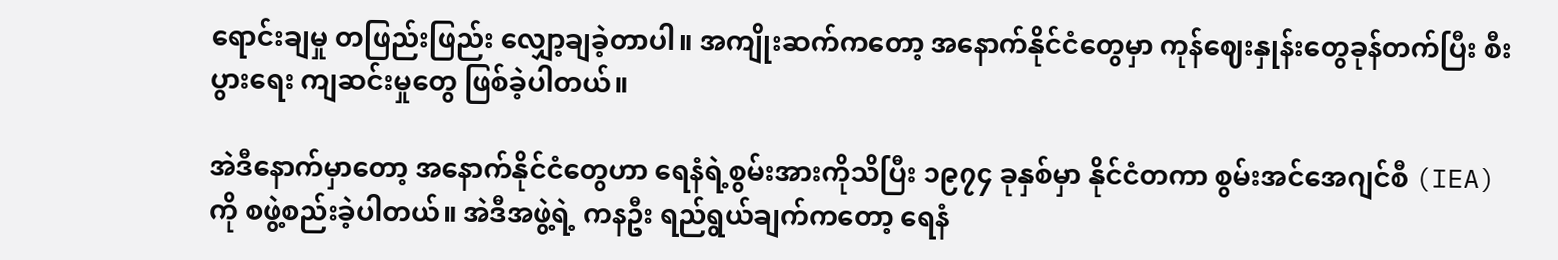ရောင်းချမှု တဖြည်းဖြည်း လျှော့ချခဲ့တာပါ။ အကျိုးဆက်ကတော့ အနောက်နိုင်ငံတွေမှာ ကုန်ဈေးနှုန်းတွေခုန်တက်ပြီး စီးပွားရေး ကျဆင်းမှုတွေ ဖြစ်ခဲ့ပါတယ်။

အဲဒီနောက်မှာတော့ အနောက်နိုင်ငံတွေဟာ ရေနံရဲ့စွမ်းအားကိုသိပြီး ၁၉၇၄ ခုနှစ်မှာ နိုင်ငံတကာ စွမ်းအင်အေဂျင်စီ (IEA) ကို စဖွဲ့စည်းခဲ့ပါတယ်။ အဲဒီအဖွဲ့ရဲ့ ကနဦး ရည်ရွယ်ချက်ကတော့ ရေနံ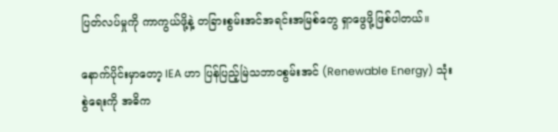ပြတ်လပ်မှုကို ကာကွယ်ဖို့နဲ့ တခြားစွမ်းအင်အရင်းအမြစ်တွေ ရှာဖွေဖို့ဖြစ်ပါတယ်။

နောက်ပိုင်းမှာတော့ IEA ဟာ ပြန်ပြည့်မြဲသဘာဝစွမ်းအင် (Renewable Energy) သုံးစွဲရေးကို အဓိက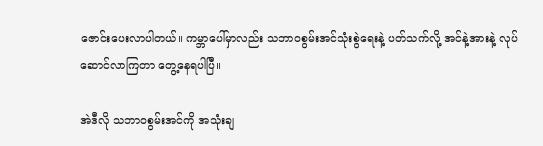ဇောင်းပေးလာပါတယ်။ ကမ္ဘာပေါ်မှာလည်း သဘာဝစွမ်းအင်သုံးစွဲရေးနဲ့ ပတ်သက်လို့ အင်နဲ့အားနဲ့ လုပ်ဆောင်လာကြတာ တွေ့နေရပါပြီ။

အဲဒီလို သဘာဝစွမ်းအင်ကို အသုံးချ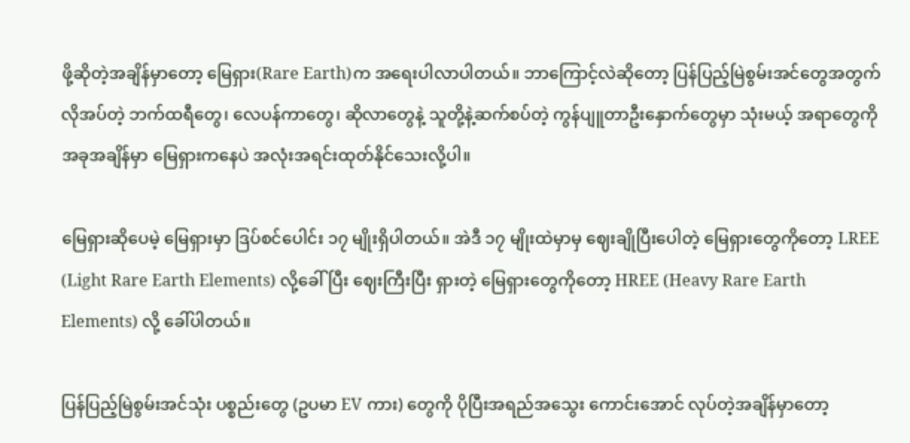ဖို့ဆိုတဲ့အချိန်မှာတော့ မြေရှား(Rare Earth)က အရေးပါလာပါတယ်။ ဘာကြောင့်လဲဆိုတော့ ပြန်ပြည့်မြဲစွမ်းအင်တွေအတွက် လိုအပ်တဲ့ ဘက်ထရီတွေ၊ လေပန်ကာတွေ၊ ဆိုလာတွေနဲ့ သူတို့နဲ့ဆက်စပ်တဲ့ ကွန်ပျူတာဦးနှောက်တွေမှာ သုံးမယ့် အရာတွေကို အခုအချိန်မှာ မြေရှားကနေပဲ အလုံးအရင်းထုတ်နိုင်သေးလို့ပါ။

မြေရှားဆိုပေမဲ့ မြေရှားမှာ ဒြပ်စင်ပေါင်း ၁၇ မျိုးရှိပါတယ်။ အဲဒီ ၁၇ မျိုးထဲမှာမှ ဈေးချိုပြီးပေါတဲ့ မြေရှားတွေကိုတော့ LREE (Light Rare Earth Elements) လို့ခေါ်ပြီး ဈေးကြီးပြီး ရှားတဲ့ မြေရှားတွေကိုတော့ HREE (Heavy Rare Earth Elements) လို့ ခေါ်ပါတယ်။

ပြန်ပြည့်မြဲစွမ်းအင်သုံး ပစ္စည်းတွေ (ဥပမာ EV ကား) တွေကို ပိုပြီးအရည်အသွေး ကောင်းအောင် လုပ်တဲ့အချိန်မှာတော့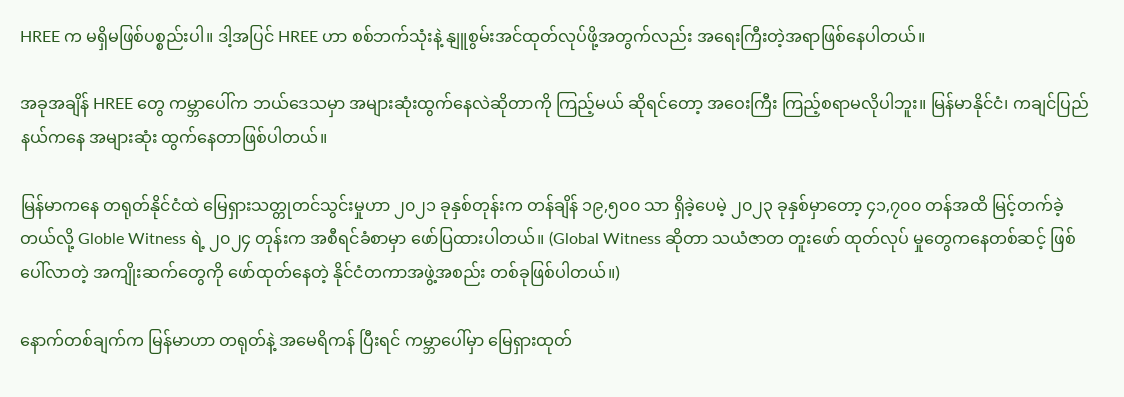HREE က မရှိမဖြစ်ပစ္စည်းပါ။ ဒါ့အပြင် HREE ဟာ စစ်ဘက်သုံးနဲ့ နျူစွမ်းအင်ထုတ်လုပ်ဖို့အတွက်လည်း အရေးကြီးတဲ့အရာဖြစ်နေပါတယ်။

အခုအချိန် HREE တွေ ကမ္ဘာပေါ်က ဘယ်ဒေသမှာ အများဆုံးထွက်နေလဲဆိုတာကို ကြည့်မယ် ဆိုရင်တော့ အဝေးကြီး ကြည့်စရာမလိုပါဘူး။ မြန်မာနိုင်ငံ၊ ကချင်ပြည်နယ်ကနေ အများဆုံး ထွက်နေတာဖြစ်ပါတယ်။

မြန်မာကနေ တရုတ်နိုင်ငံထဲ မြေရှားသတ္တုတင်သွင်းမှုဟာ ၂၀၂၁ ခုနှစ်တုန်းက တန်ချိန် ၁၉,၅၀၀ သာ ရှိခဲ့ပေမဲ့ ၂၀၂၃ ခုနှစ်မှာတော့ ၄၁,၇၀၀ တန်အထိ မြင့်တက်ခဲ့တယ်လို့ Globle Witness ရဲ့ ၂၀၂၄ တုန်းက အစီရင်ခံစာမှာ ဖော်ပြထားပါတယ်။ (Global Witness ဆိုတာ သယံဇာတ တူးဖော် ထုတ်လုပ် မှုတွေကနေတစ်ဆင့် ဖြစ်ပေါ်လာတဲ့ အကျိုးဆက်တွေကို ဖော်ထုတ်နေတဲ့ နိုင်ငံတကာအဖွဲ့အစည်း တစ်ခုဖြစ်ပါတယ်။)

နောက်တစ်ချက်က မြန်မာဟာ တရုတ်နဲ့ အမေရိကန် ပြီးရင် ကမ္ဘာပေါ်မှာ မြေရှားထုတ်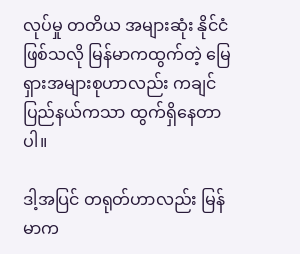လုပ်မှု တတိယ အများဆုံး နိုင်ငံဖြစ်သလို မြန်မာကထွက်တဲ့ မြေရှားအများစုဟာလည်း ကချင်ပြည်နယ်ကသာ ထွက်ရှိနေတာပါ။

ဒါ့အပြင် တရုတ်ဟာလည်း မြန်မာက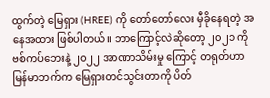ထွက်တဲ့ မြေရှား (HREE) ကို တော်တော်လေး မှီခိုနေရတဲ့ အနေအထား ဖြစ်ပါတယ်။ ဘာကြောင့်လဲဆိုတော့ ၂၀၂၁ ကိုဗစ်ကပ်ဘေးနဲ့ ၂၀၂၂ အာဏာသိမ်းမှု ကြောင့် တရုတ်ဟာ မြန်မာဘက်က မြေရှားတင်သွင်းတာကို ပိတ်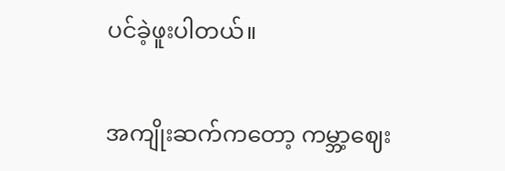ပင်ခဲ့ဖူးပါတယ်။

အကျိုးဆက်ကတော့ ကမ္ဘာ့ဈေး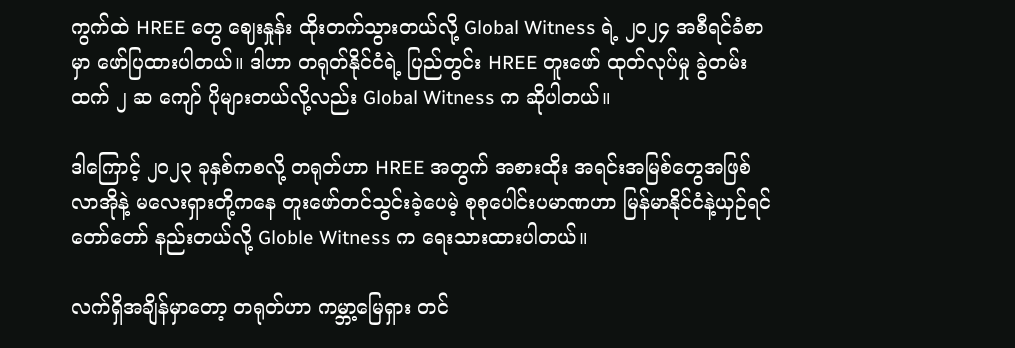ကွက်ထဲ HREE တွေ ဈေးနှုန်း ထိုးတက်သွားတယ်လို့ Global Witness ရဲ့ ၂၀၂၄ အစီရင်ခံစာမှာ ဖော်ပြထားပါတယ်။ ဒါဟာ တရုတ်နိုင်ငံရဲ့ ပြည်တွင်း HREE တူးဖော် ထုတ်လုပ်မှု ခွဲတမ်းထက် ၂ ဆ ကျော် ပိုများတယ်လို့လည်း Global Witness က ဆိုပါတယ်။

ဒါကြောင့် ၂၀၂၃ ခုနှစ်ကစလို့ တရုတ်ဟာ HREE အတွက် အစားထိုး အရင်းအမြစ်တွေအဖြစ် လာအိုနဲ့ မလေးရှားတို့ကနေ တူးဖော်တင်သွင်းခဲ့ပေမဲ့ စုစုပေါင်းပမာဏဟာ မြန်မာနိုင်ငံနဲ့ယှဉ်ရင် တော်တော် နည်းတယ်လို့ Globle Witness က ရေးသားထားပါတယ်။

လက်ရှိအချိန်မှာတော့ တရုတ်ဟာ ကမ္ဘာ့မြေရှား တင်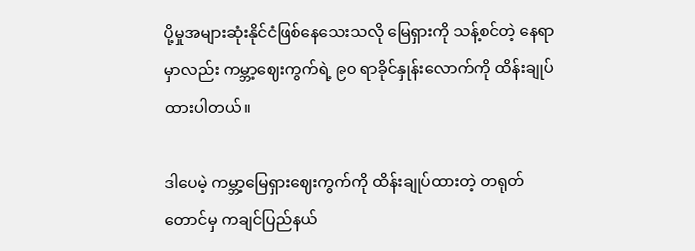ပို့မှုအများဆုံးနိုင်ငံဖြစ်နေသေးသလို မြေရှားကို သန့်စင်တဲ့ နေရာမှာလည်း ကမ္ဘာ့ဈေးကွက်ရဲ့ ၉၀ ရာခိုင်နှုန်းလောက်ကို ထိန်းချုပ်ထားပါတယ်။

ဒါပေမဲ့ ကမ္ဘာ့မြေရှားဈေးကွက်ကို ထိန်းချုပ်ထားတဲ့ တရုတ်တောင်မှ ကချင်ပြည်နယ်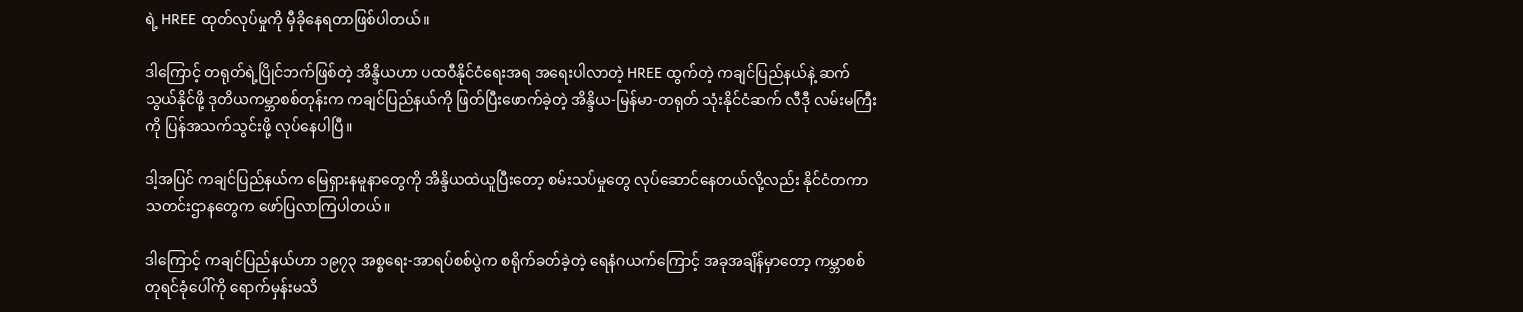ရဲ့ HREE ထုတ်လုပ်မှုကို မှီခိုနေရတာဖြစ်ပါတယ်။

ဒါကြောင့် တရုတ်ရဲ့ပြိုင်ဘက်ဖြစ်တဲ့ အိန္ဒိယဟာ ပထဝီနိုင်ငံရေးအရ အရေးပါလာတဲ့ HREE ထွက်တဲ့ ကချင်ပြည်နယ်နဲ့ ဆက်သွယ်နိုင်ဖို့ ဒုတိယကမ္ဘာစစ်တုန်းက ကချင်ပြည်နယ်ကို ဖြတ်ပြီးဖောက်ခဲ့တဲ့ အိန္ဒိယ-မြန်မာ-တရုတ် သုံးနိုင်ငံဆက် လီဒီု လမ်းမကြီးကို ပြန်အသက်သွင်းဖို့ လုပ်နေပါပြီ။

ဒါ့အပြင် ကချင်ပြည်နယ်က မြေရှားနမူနာတွေကို အိန္ဒိယထဲယူပြီးတော့ စမ်းသပ်မှုတွေ လုပ်ဆောင်နေတယ်လို့လည်း နိုင်ငံတကာ သတင်းဌာနတွေက ဖော်ပြလာကြပါတယ်။

ဒါကြောင့် ကချင်ပြည်နယ်ဟာ ၁၉၇၃ အစ္စရေး-အာရပ်စစ်ပွဲက စရိုက်ခတ်ခဲ့တဲ့ ရေနံဂယက်ကြောင့် အခုအချိန်မှာတော့ ကမ္ဘာစစ်တုရင်ခုံပေါ်ကို ရောက်မှန်းမသိ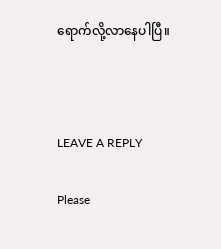ရောက်လို့လာနေပါပြီ။



LEAVE A REPLY

Please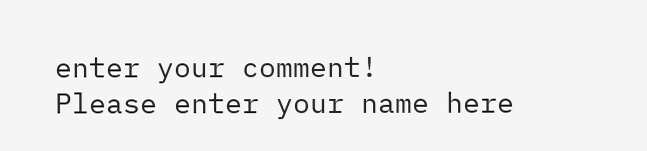enter your comment!
Please enter your name here